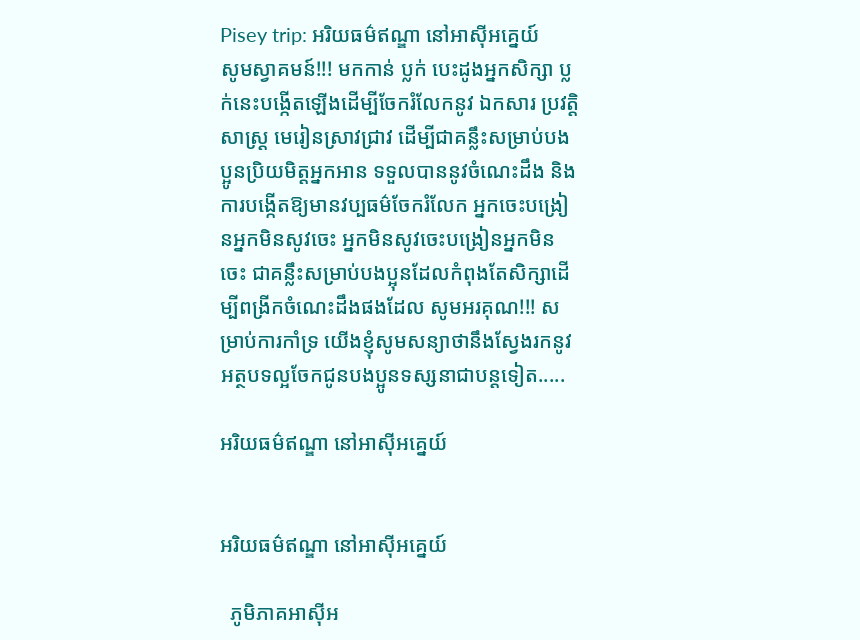Pisey trip: អរិយធម៌ឥណ្ឌា នៅអាស៊ីអគ្នេយ៍
សូមស្វាគមន៍!!! មកកាន់ ប្លក់ បេះដូងអ្នកសិក្សា ប្លក់នេះបង្កើតឡើងដើម្បីចែករំលែកនូវ ឯកសារ ប្រវត្តិសាស្រ្ដ មេរៀនស្រាវជ្រាវ ដើម្បីជាគន្លឹះសម្រាប់បងប្អូនប្រិយមិត្តអ្នកអាន ទទួលបាននូវចំណេះដឹង និងការបង្កើតឱ្យមានវប្បធម៌ចែករំលែក អ្នកចេះបង្រៀនអ្នកមិនសូវចេះ អ្នកមិនសូវចេះបង្រៀនអ្នកមិនចេះ ជាគន្លឹះសម្រាប់បងប្អុនដែលកំពុងតែសិក្សាដើម្បីពង្រីកចំណេះដឹងផងដែល សូមអរគុណ!!! សម្រាប់ការកាំទ្រ យើងខ្ញុំសូមសន្យាថានឹងស្វែងរកនូវអត្ថបទល្អចែកជូនបងប្អូនទស្សនាជាបន្ដទៀត.....

អរិយធម៌ឥណ្ឌា នៅអាស៊ីអគ្នេយ៍


អរិយធម៌ឥណ្ឌា នៅអាស៊ីអគ្នេយ៍

  ភូមិភាគអាស៊ីអ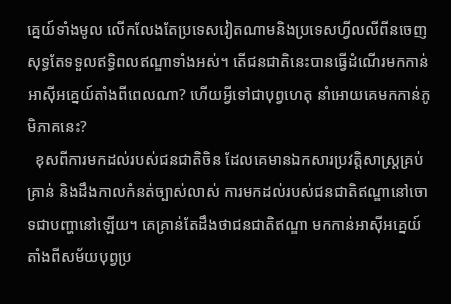គ្នេយ៍ទាំងមូល លើកលែងតែប្រទេសវៀតណាមនិងប្រទេសហ្វីលលីពីនចេញ សុទ្ធតែទទួលឥទ្ធិពលឥណ្ឌាទាំងអស់។ តើជនជាតិនេះបានធ្វើដំណើរមកកាន់អាស៊ីអគ្នេយ៍តាំងពីពេលណា? ហើយអ្វីទៅជាបុព្វហេតុ នាំអោយគេមកកាន់ភូមិភាគនេះ?
  ខុសពីការមកដល់របស់ជនជាតិចិន ដែលគេមានឯកសារប្រវត្ដិសាស្រ្ដគ្រប់គ្រាន់ និងដឹងកាលកំនត់ច្បាស់លាស់ ការមកដល់របស់ជនជាតិឥណ្ឌានៅចោទជាបញ្ហានៅឡើយ។ គេគ្រាន់តែដឹងថាជនជាតិឥណ្ឌា មកកាន់អាស៊ីអគ្នេយ៍តាំងពីសម័យបុព្វប្រ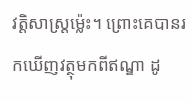វត្ដិសាស្រ្ដម៉្លេះ។ ព្រោះគេបានរកឃើញវត្ថុមកពីឥណ្ឌា ដូ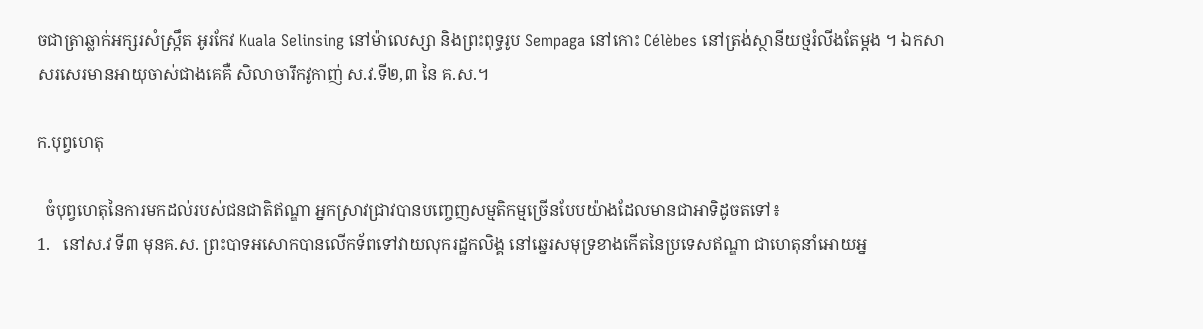ចជាត្រាឆ្លាក់អក្សរសំស្រ្កឹត អូរកែវ Kuala Selinsing នៅម៉ាលេស្សា និងព្រះពុទ្ធរូប Sempaga នៅកោះ Célèbes នៅត្រង់ស្ថានីយថ្មរំលីងតែម្ដង ។ ឯកសាសរសេរមានអាយុចាស់ជាងគេគឺ សិលាចារឹកវូកាញ់ ស.វ.ទី២,៣ នៃ គ.ស.។

ក.បុព្វហេតុ

  ចំបុព្វហេតុនៃការមកដល់របស់ជនជាតិឥណ្ឌា អ្នកស្រាវជ្រាវបានបញ្ចេញសម្មតិកម្មច្រើនបែបយ៉ាងដែលមានជាអាទិដូចតទៅ៖
1.   នៅស.វ ទី៣ មុនគ.ស. ព្រះបាទអសោកបានលើកទ័ពទៅវាយលុករដ្ឋកលិង្គ នៅឆ្នេរសមុទ្រខាងកើតនៃប្រទេសឥណ្ឌា ជាហេតុនាំអោយអ្ន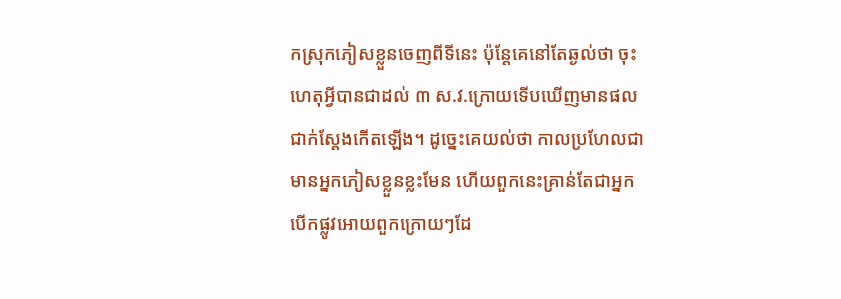កស្រុកភៀសខ្លួនចេញពីទីនេះ ប៉ុន្ដែគេនៅតែឆ្ងល់ថា ចុះហេតុអ្វីបានជាដល់ ៣ ស.វ.ក្រោយទើបឃើញមានផលជាក់ស្ដែងកើតឡើង។ ដូច្នេះគេយល់ថា កាលប្រហែលជាមានអ្នកភៀសខ្លួនខ្លះមែន ហើយពួកនេះគ្រាន់តែជាអ្នកបើកផ្លូវអោយពួកក្រោយៗដែ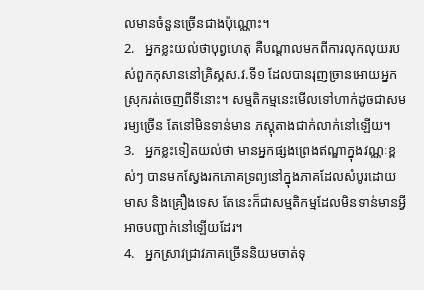លមានចំនួនច្រើនជាងប៉ុណ្ណោះ។
2.   អ្នកខ្លះយល់ថាបុព្វហេតុ គឺបណ្ដាលមកពីការលុកលុយរបស់ពួកកុសាននៅគ្រិស្គស.វ.ទី១ ដែលបានរុញច្រានអោយអ្នកស្រុករត់ចេញពីទីនោះ។ សម្មតិកម្មនេះមើលទៅហាក់ដូចជាសមរម្យច្រើន តែនៅមិនទាន់មាន ភស្ដុតាងជាក់លាក់នៅឡើយ។
3.   អ្នកខ្លះទៀតយល់ថា មានអ្នកផ្សងព្រេងឥណ្ឌាក្នុងវណ្ណៈខ្ពស់ៗ បានមកស្វែងរកភោគទ្រព្យនៅក្នុងភាគដែលសំបូរដោយមាស និងគ្រឿងទេស តែនេះក៏ជាសម្មតិកម្មដែលមិនទាន់មានអ្វីអាចបញ្ជាក់នៅឡើយដែរ។
4.   អ្នកស្រាវជ្រាវភាគច្រើននិយមចាត់ទុ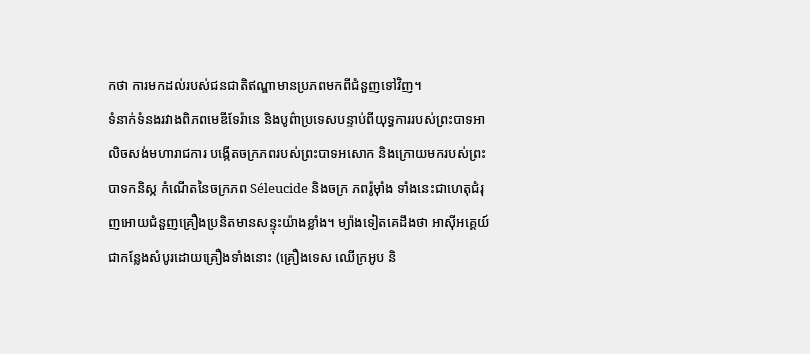កថា ការមកដល់របស់ជនជាតិឥណ្ឌាមានប្រភពមកពីជំនួញទៅវិញ។
ទំនាក់ទំនងរវាងពិភពមេឌីទែរ៉ានេ និងបូព៌ាប្រទេសបន្ទាប់ពីយុទ្ធការរបស់ព្រះបាទអាលិចសង់មហារាជការ បង្កើតចក្រភពរបស់ព្រះបាទអសោក និងក្រោយមករបស់ព្រះបាទកនិស្ក កំណើតនៃចក្រភព Séleucide និងចក្រ ភពរ៉ូម៉ាំង ទាំងនេះជាហេតុជំរុញអោយជំនួញគ្រឿងប្រនិតមានសន្ទុះយ៉ាងខ្លាំង។ ម្យ៉ាងទៀតគេដឹងថា អាស៊ីអគ្គេយ៍ជាកន្លែងសំបូរដោយគ្រឿងទាំងនោះ (គ្រឿងទេស ឈើក្រអូប និ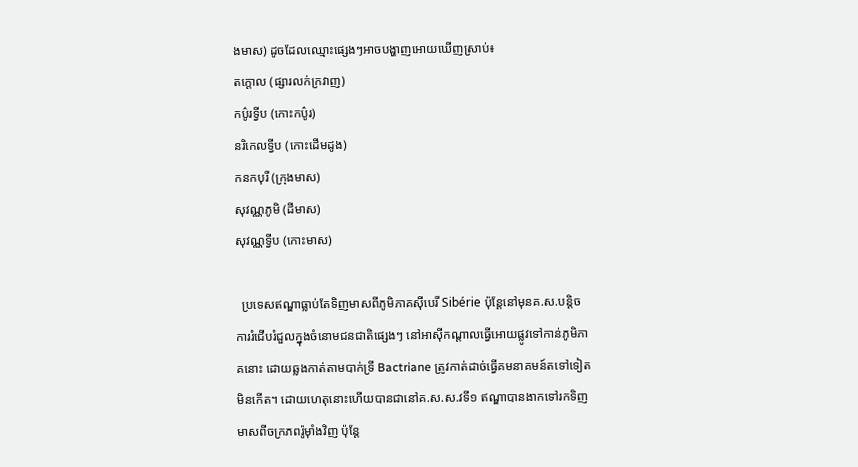ងមាស) ដូចដែលឈ្មោះផ្សេងៗអាចបង្ហាញអោយឃើញស្រាប់៖
តក្តោល (ផ្សារលក់ក្រវាញ)
កប៌ូរទ្វីប (កោះកប៌ូរ)
នរិកេលទ្វីប (កោះដើមដូង)
កនកបុរី (ក្រុងមាស)
សុវណ្ណភូមិ (ដីមាស)
សុវណ្ណទ្វីប (កោះមាស)

  ប្រទេសឥណ្ឌាធ្លាប់តែទិញមាសពីភូមិភាគស៊ីបេរី Sibérie ប៉ុន្ដែនៅមុនគ.ស.បន្ដិច ការរំជើបរំជួលក្នុងចំនោមជនជាតិផ្សេងៗ នៅអាស៊ីកណ្ដាលធ្វើអោយផ្លូវទៅកាន់ភូមិភាគនោះ ដោយឆ្លងកាត់តាមបាក់ទ្រី Bactriane ត្រូវកាត់ដាច់ធ្វើគមនាគមន៍តទៅទៀតមិនកើត។ ដោយហេតុនោះហើយបានជានៅគ.ស.ស.វទី១ ឥណ្ឌាបានងាកទៅរកទិញមាសពីចក្រភពរ៉ូម៉ាំងវិញ ប៉ុន្ដែ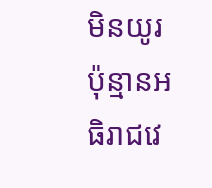មិនយូរប៉ុន្មានអធិរាជវេ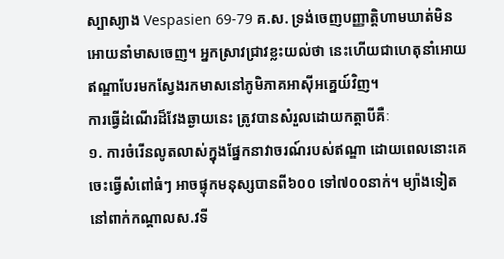ស្បាស្យាង Vespasien 69-79 គ.ស. ទ្រង់ចេញបញ្ញាត្ដិហាមឃាត់មិនអោយនាំមាសចេញ។ អ្នកស្រាវជ្រាវខ្លះយល់ថា នេះហើយជាហេតុនាំអោយឥណ្ឌាបែរមកស្វែងរកមាសនៅភូមិភាគអាស៊ីអគ្នេយ៍វិញ។
ការធ្វើដំណើរដ៏វែងឆ្ងាយនេះ ត្រូវបានសំរួលដោយកត្ដាបីគឺៈ
១. ការចំរើនលូតលាស់ក្នុងផ្នែកនាវាចរណ៍របស់ឥណ្ឌា ដោយពេលនោះគេចេះធ្វើសំពៅធំៗ អាចផ្ទុកមនុស្សបានពី៦០០ ទៅ៧០០នាក់។ ម្យ៉ាងទៀតនៅពាក់កណ្ដាលស.វទី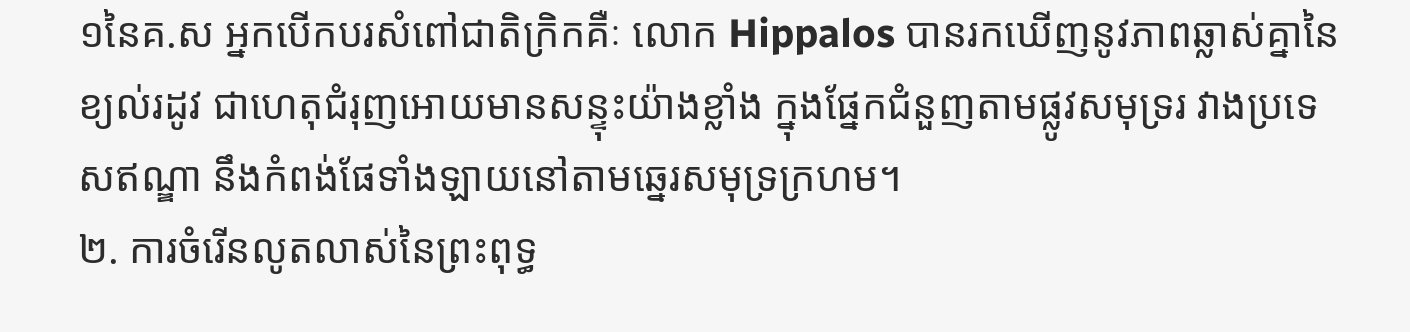១នៃគ.ស អ្នកបើកបរសំពៅជាតិក្រិកគឺៈ លោក Hippalos បានរកឃើញនូវភាពឆ្លាស់គ្នានៃខ្យល់រដូវ ជាហេតុជំរុញអោយមានសន្ទុះយ៉ាងខ្លាំង ក្នុងផ្នែកជំនួញតាមផ្លូវសមុទ្ររ វាងប្រទេសឥណ្ឌា នឹងកំពង់ផែទាំងឡាយនៅតាមឆ្នេរសមុទ្រក្រហម។
២. ការចំរើនលូតលាស់នៃព្រះពុទ្ធ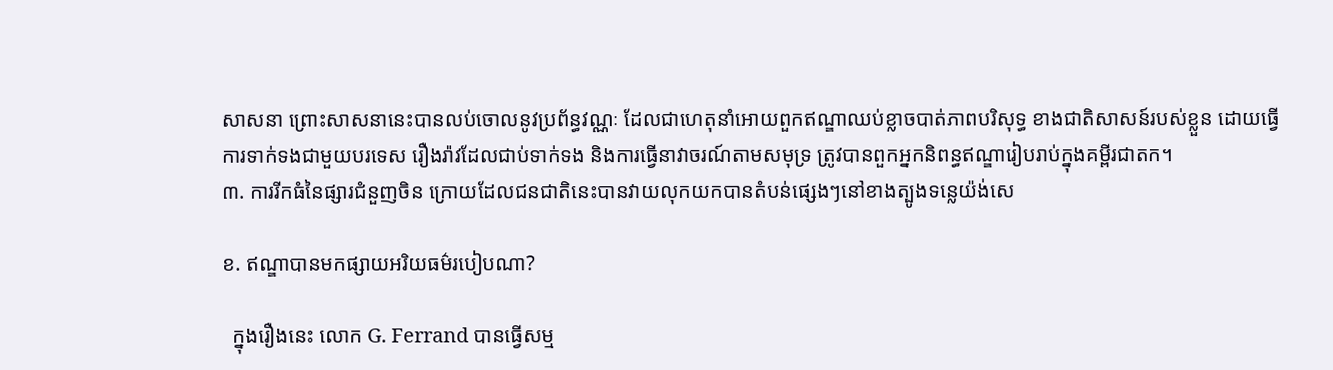សាសនា ព្រោះសាសនានេះបានលប់ចោលនូវប្រព័ន្ធវណ្ណៈ ដែលជាហេតុនាំអោយពួកឥណ្ឌាឈប់ខ្លាចបាត់ភាពបរិសុទ្ធ ខាងជាតិសាសន៍របស់ខ្លួន ដោយធ្វើការទាក់ទងជាមួយបរទេស រឿងរ៉ាវដែលជាប់ទាក់ទង និងការធ្វើនាវាចរណ៍តាមសមុទ្រ ត្រូវបានពួកអ្នកនិពន្ធឥណ្ឌារៀបរាប់ក្នុងគម្ពីរជាតក។
៣. ការរីកធំនៃផ្សារជំនួញចិន ក្រោយដែលជនជាតិនេះបានវាយលុកយកបានតំបន់ផ្សេងៗនៅខាងត្បូងទន្លេយ៉ង់សេ

ខ. ឥណ្ឌាបានមកផ្សាយអរិយធម៌របៀបណា?

  ក្នុងរឿងនេះ លោក G. Ferrand បានធ្វើសម្ម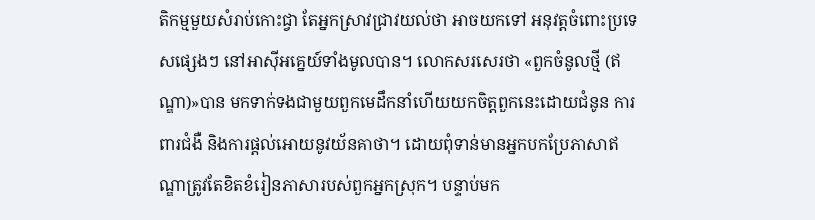តិកម្មមួយសំរាប់កោះជ្វា តែអ្នកស្រាវជ្រាវយល់ថា អាចយកទៅ អនុវត្ដចំពោះប្រទេសផ្សេងៗ នៅអាស៊ីអគ្នេយ៍ទាំងមូលបាន។ លោកសរសេរថា «ពួកចំនូលថ្មី (ឥណ្ឌា)»បាន មកទាក់ទងជាមួយពួកមេដឹកនាំហើយយកចិត្ដពួកនេះដោយជំនូន ការពារជំងឺ និងការផ្ដល់អោយនូវយ័នគាថា។ ដោយពុំទាន់មានអ្នកបកប្រែភាសាឥណ្ឌាត្រូវតែខិតខំរៀនភាសារបស់ពួកអ្នកស្រុក។ បន្ទាប់មក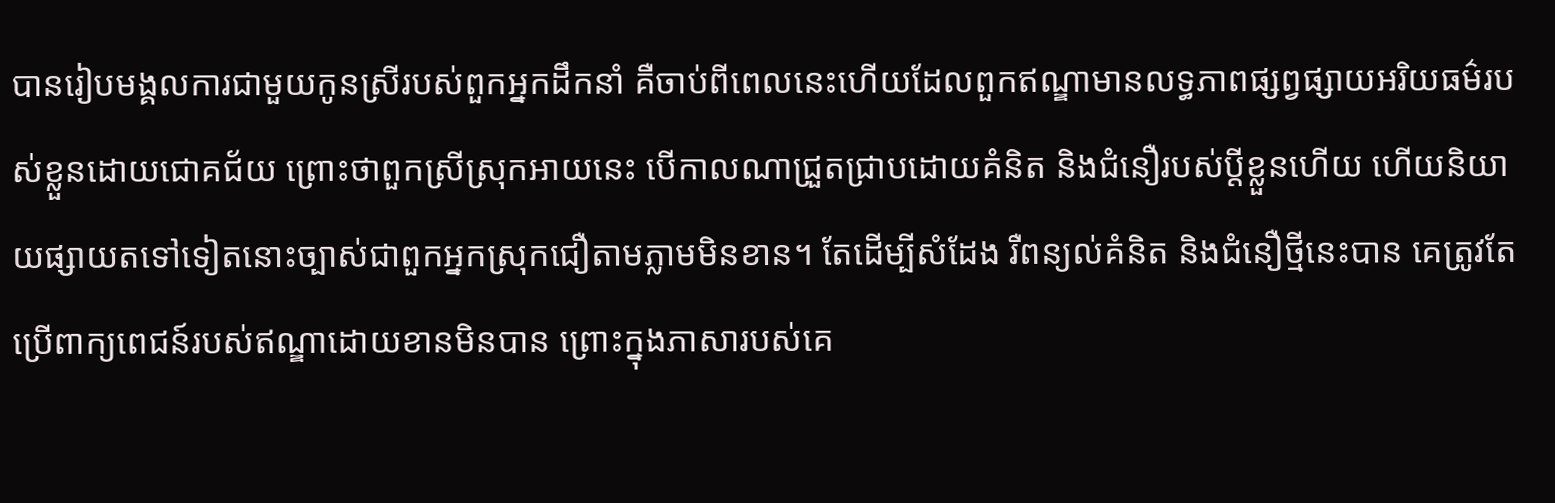បានរៀបមង្គលការជាមួយកូនស្រីរបស់ពួកអ្នកដឹកនាំ គឺចាប់ពីពេលនេះហើយដែលពួកឥណ្ឌាមានលទ្ធភាពផ្សព្វផ្សាយអរិយធម៌របស់ខ្លួនដោយជោគជ័យ ព្រោះថាពួកស្រីស្រុកអាយនេះ បើកាលណាជ្រួតជ្រាបដោយគំនិត និងជំនឿរបស់ប្ដីខ្លួនហើយ ហើយនិយាយផ្សាយតទៅទៀតនោះច្បាស់ជាពួកអ្នកស្រុកជឿតាមភ្លាមមិនខាន។ តែដើម្បីសំដែង រឺពន្យល់គំនិត និងជំនឿថ្មីនេះបាន គេត្រូវតែប្រើពាក្យពេជន៍របស់ឥណ្ឌាដោយខានមិនបាន ព្រោះក្នុងភាសារបស់គេ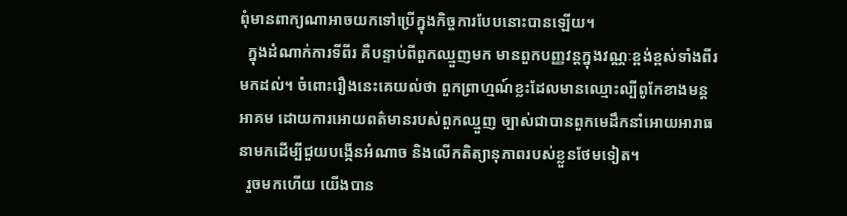ពុំមានពាក្យណាអាចយកទៅប្រើក្នុងកិច្ចការបែបនោះបានឡើយ។
  ក្នុងដំណាក់ការទីពីរ គឺបន្ទាប់ពីពួកឈ្មួញមក មានពួកបញ្ញវន្ដក្នុងវណ្ណៈខ្ពង់ខ្ពស់ទាំងពីរមកដល់។ ចំពោះរឿងនេះគេយល់ថា ពួកព្រាហ្មណ៍ខ្លះដែលមានឈ្មោះល្បីពូកែខាងមន្ដអាគម ដោយការអោយពត៌មានរបស់ពួកឈ្មួញ ច្បាស់ជាបានពួកមេដឹកនាំអោយអារាធនាមកដើម្បីជួយបង្កើនអំណាច និងលើកតិត្យានុភាពរបស់ខ្លួនថែមទៀត។
  រួចមកហើយ យើងបាន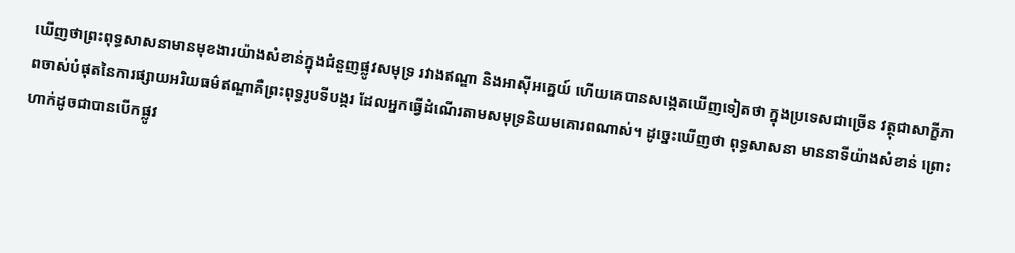ឃើញថាព្រះពុទ្ធសាសនាមានមុខងារយ៉ាងសំខាន់ក្នុងជំនួញផ្លូវសមុទ្រ រវាងឥណ្ឌា និងអាស៊ីអគ្នេយ៍ ហើយគេបានសង្កេតឃើញទៀតថា ក្នុងប្រទេសជាច្រើន វត្ថុជាសាក្ខីភាពចាស់បំផុតនៃការផ្សាយអរិយធម៌ឥណ្ឌាគឺព្រះពុទ្ធរូបទីបង្ករ ដែលអ្នកធ្វើដំណើរតាមសមុទ្រនិយមគោរពណាស់។ ដូច្នេះឃើញថា ពុទ្ធសាសនា មាននាទីយ៉ាងសំខាន់ ព្រោះហាក់ដូចជាបានបើកផ្លូវ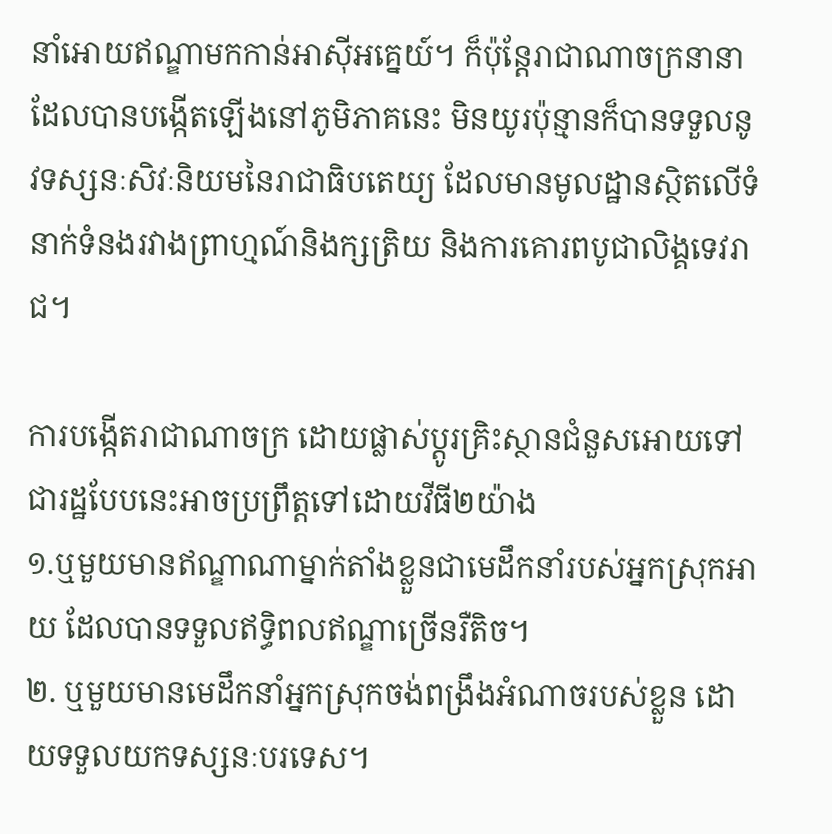នាំអោយឥណ្ឌាមកកាន់អាស៊ីអគ្នេយ៍។ ក៏ប៉ុន្ដែរាជាណាចក្រនានាដែលបានបង្កើតឡើងនៅភូមិភាគនេះ មិនយូរប៉ុន្មានក៏បានទទួលនូវទស្សនៈសិវៈនិយមនៃរាជាធិបតេយ្យ ដែលមានមូលដ្ឋានស្ថិតលើទំនាក់ទំនងរវាងព្រាហ្មណ៍និងក្សត្រិយ និងការគោរពបូជាលិង្គទេវរាជ។

ការបង្កើតរាជាណាចក្រ ដោយផ្លាស់ប្ដូរគ្រិះស្ថានជំនួសអោយទៅជារដ្ឋបែបនេះអាចប្រព្រឹត្ដទៅដោយវីធី២យ៉ាង
១.ឬមួយមានឥណ្ឌាណាម្នាក់តាំងខ្លួនជាមេដឹកនាំរបស់អ្នកស្រុកអាយ ដែលបានទទួលឥទ្ធិពលឥណ្ឌាច្រើនរឺតិច។
២. ឬមួយមានមេដឹកនាំអ្នកស្រុកចង់ពង្រឹងអំណាចរបស់ខ្លួន ដោយទទួលយកទស្សនៈបរទេស។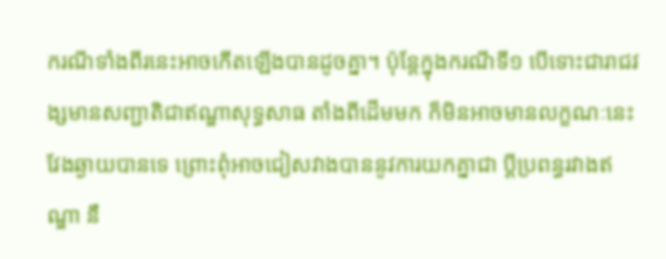ករណីទាំងពីរនេះអាចកើតឡើងបានដូចគ្នា។ ប៉ុន្ដែក្នុងករណីទី១ បើទោះជារាជវង្សមានសញ្ជាតិជាឥណ្ឌាសុទ្ធសាធ តាំងពីដើមមក ក៏មិនអាចមានលក្ខណៈនេះវែងឆ្ងាយបានទេ ព្រោះពុំអាចជៀសវាងបាននូវការយកគ្នាជា ប្ដីប្រពន្ធរវាងឥណ្ឌា នឹ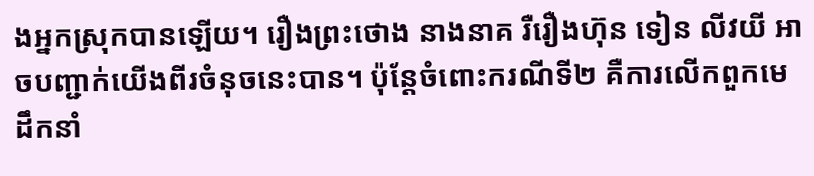ងអ្នកស្រុកបានឡើយ។ រឿងព្រះថោង នាងនាគ រឺរឿងហ៊ុន ទៀន លីវយី អាចបញ្ជាក់យើងពីរចំនុចនេះបាន។ ប៉ុន្ដែចំពោះករណីទី២ គឺការលើកពួកមេដឹកនាំ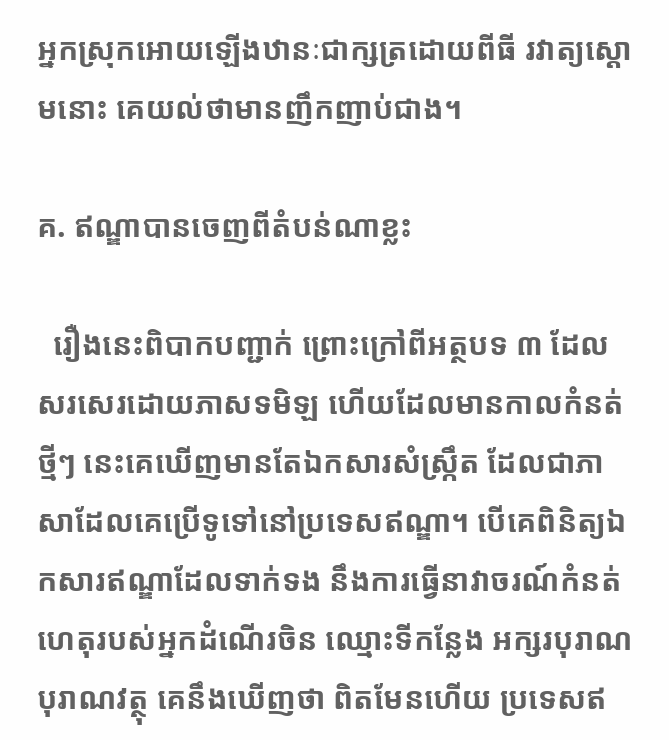អ្នកស្រុកអោយឡើងឋានៈជាក្សត្រដោយពីធី រវាត្យស្ដោមនោះ គេយល់ថាមានញឹកញាប់ជាង។

គ. ឥណ្ឌាបានចេញពីតំបន់ណាខ្លះ

  រឿងនេះពិបាកបញ្ជាក់ ព្រោះក្រៅពីអត្ថបទ ៣ ដែលសរសេរដោយភាសទមិឡ ហើយដែលមានកាលកំនត់ថ្មីៗ នេះគេឃើញមានតែឯកសារសំស្ក្រឹត ដែលជាភាសាដែលគេប្រើទូទៅនៅប្រទេសឥណ្ឌា។ បើគេពិនិត្យឯកសារឥណ្ឌាដែលទាក់ទង នឹងការធ្វើនាវាចរណ៍កំនត់ហេតុរបស់អ្នកដំណើរចិន ឈ្មោះទីកន្លែង អក្សរបុរាណ បុរាណវត្ថុ គេនឹងឃើញថា ពិតមែនហើយ ប្រទេសឥ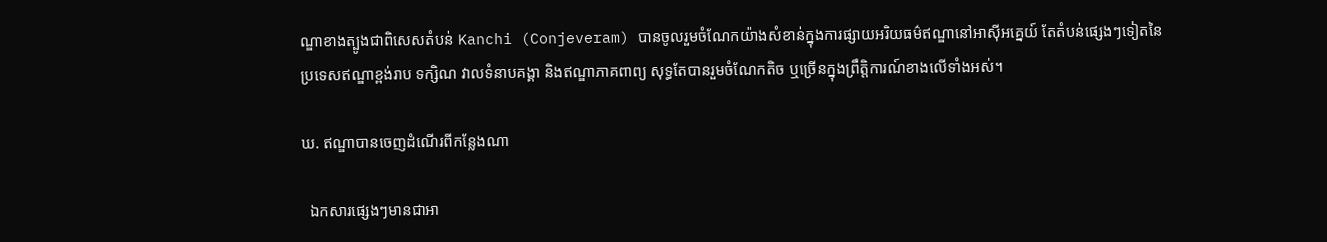ណ្ឌាខាងត្បូងជាពិសេសតំបន់ Kanchi (Conjeveram) បានចូលរួមចំណែកយ៉ាងសំខាន់ក្នុងការផ្សាយអរិយធម៌ឥណ្ឌានៅអាស៊ីអគ្នេយ៍ តែតំបន់ផ្សេងៗទៀតនៃប្រទេសឥណ្ឌាខ្ពង់រាប ទក្សិណ វាលទំនាបគង្គា និងឥណ្ឌាភាគពាព្យ សុទ្ធតែបានរួមចំណែកតិច ឬច្រើនក្នុងព្រឹត្ដិការណ៍ខាងលើទាំងអស់។

ឃ. ឥណ្ឌាបានចេញដំណើរពីកន្លែងណា

  ឯកសារផ្សេងៗមានជាអា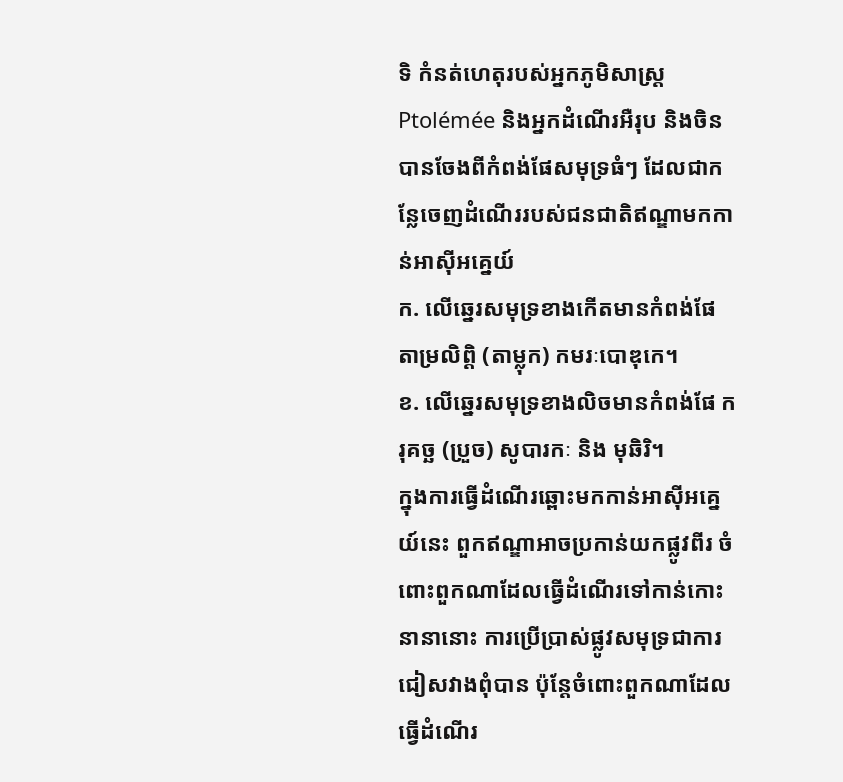ទិ កំនត់ហេតុរបស់អ្នកភូមិសាស្រ្ដ Ptolémée និងអ្នកដំណើរអឺរុប និងចិន បានចែងពីកំពង់ផែសមុទ្រធំៗ ដែលជាកន្លែចេញដំណើររបស់ជនជាតិឥណ្ឌាមកកាន់អាស៊ីអគ្នេយ៍
ក. លើឆ្នេរសមុទ្រខាងកើតមានកំពង់ផែ តាម្រលិព្ដិ (តាម្លុក) កមរៈបោឌុកេ។
ខ. លើឆ្នេរសមុទ្រខាងលិចមានកំពង់ផែ ករុគច្ឆ (ប្រួច) សូបារកៈ និង មុឆិរិ។
ក្នុងការធ្វើដំណើរឆ្ពោះមកកាន់អាស៊ីអគ្នេយ៍នេះ ពួកឥណ្ឌាអាចប្រកាន់យកផ្លូវពីរ ចំពោះពួកណាដែលធ្វើដំណើរទៅកាន់កោះនានានោះ ការប្រើប្រាស់ផ្លូវសមុទ្រជាការជៀសវាងពុំបាន ប៉ុន្ដែចំពោះពួកណាដែលធ្វើដំណើរ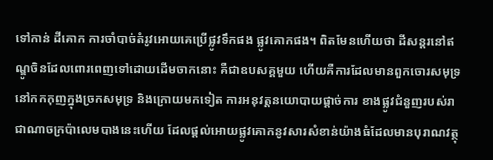ទៅកាន់ ដីគោក ការចាំបាច់តំរូវអោយគេប្រើផ្លូវទឹកផង ផ្លូវគោកផង។ ពិតមែនហើយថា ដីសន្ដរនៅឥណ្ឌូចិនដែលពោរពេញទៅដោយដើមចាកនោះ គឺជាឧបសគ្គមួយ ហើយគឺការដែលមានពួកចោរសមុទ្រនៅកកកុញក្នុងច្រកសមុទ្រ និងក្រោយមកទៀត ការអនុវត្ដនយោបាយផ្ដាច់ការ ខាងផ្លូវជំនួញរបស់រាជាណាចក្រប៉ាលេមបាងនេះហើយ ដែលផ្ដល់អោយផ្លូវគោកនូវសារសំខាន់យ៉ាងធំដែលមានបុរាណវត្ថុ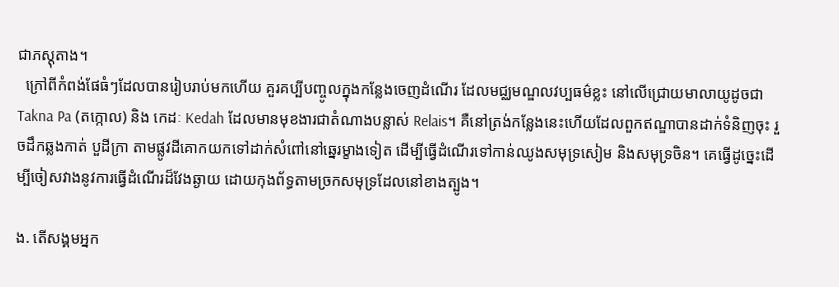ជាភស្ដុតាង។
  ក្រៅពីកំពង់ផែធំៗដែលបានរៀបរាប់មកហើយ គួរគប្បីបញ្ចូលក្នុងកន្លែងចេញដំណើរ ដែលមជ្ឈមណ្ឌលវប្បធម៌ខ្លះ នៅលើជ្រោយមាលាយូដូចជា Takna Pa (តក្កោល) និង កេដៈ Kedah ដែលមានមុខងារជាតំណាងបន្លាស់ Relais។ គឺនៅត្រង់កន្លែងនេះហើយដែលពួកឥណ្ឌាបានដាក់ទំនិញចុះ រួចដឹកឆ្លងកាត់ បួដីក្រា តាមផ្លូវដីគោកយកទៅដាក់សំពៅនៅឆ្នេរម្ខាងទៀត ដើម្បីធ្វើដំណើរទៅកាន់ឈូងសមុទ្រសៀម និងសមុទ្រចិន។ គេធ្វើដូច្នេះដើម្បីចៀសវាងនូវការធ្វើដំណើរដ៏វែងឆ្ងាយ ដោយកុងព័ទ្ធតាមច្រកសមុទ្រដែលនៅខាងត្បូង។

ង. តើសង្គមអ្នក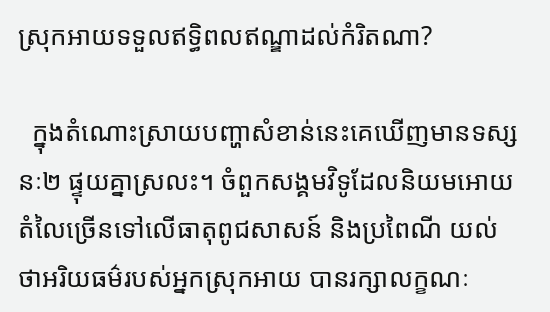ស្រុកអាយទទួលឥទ្ធិពលឥណ្ឌាដល់កំរិតណា?

  ក្នុងតំណោះស្រាយបញ្ហាសំខាន់នេះគេឃើញមានទស្សនៈ២ ផ្ទុយគ្នាស្រលះ។ ចំពួកសង្គមវិទូដែលនិយមអោយ តំលៃច្រើនទៅលើធាតុពូជសាសន៍ និងប្រពៃណី យល់ថាអរិយធម៌របស់អ្នកស្រុកអាយ បានរក្សាលក្ខណៈ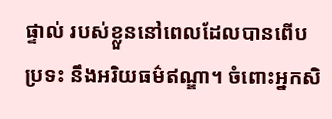ផ្ទាល់ របស់ខ្លួននៅពេលដែលបានពើបប្រទះ នឹងអរិយធម៌ឥណ្ឌា។ ចំពោះអ្នកសិ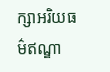ក្សាអរិយធម៌ឥណ្ឌា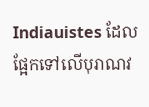Indiauistes ដែលផ្អែកទៅលើបុរាណវ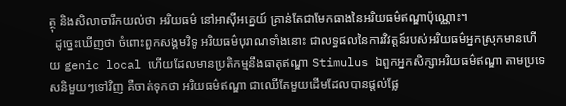ត្ថុ និងសិលាចារឹកយល់ថា អរិយធម៌ នៅអាស៊ីអគ្នេយ៍ គ្រាន់តែជាមែកធាងនៃអរិយធម៌ឥណ្ឌាប៉ុណ្ណោះ។
  ដូច្នេះឃើញថា ចំពោះពួកសង្គមវិទូ អរិយធម៌បុរាណទាំងនោះ ជាលទ្ធផលនៃការវិវត្ដន៍របស់អរិយធម៌អ្នកស្រុកមានហើយ genic local ហើយដែលមានប្រតិកម្មនឹងធាតុឥណ្ឌា Stimulus ឯពួកអ្នកសិក្សាអរិយធម៌ឥណ្ឌា តាមប្រទេសនិមួយៗទៅវិញ គឺចាត់ទុកថា អរិយធម៌ឥណ្ឌា ជាឈើតែមួយដើមដែលបានផ្ដល់ផ្លែ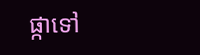ផ្កាទៅ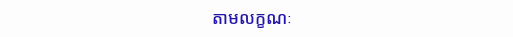តាមលក្ខណៈ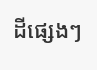ដីផ្សេងៗ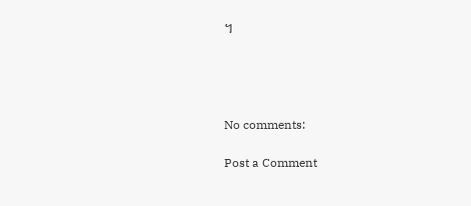។




No comments:

Post a Comment